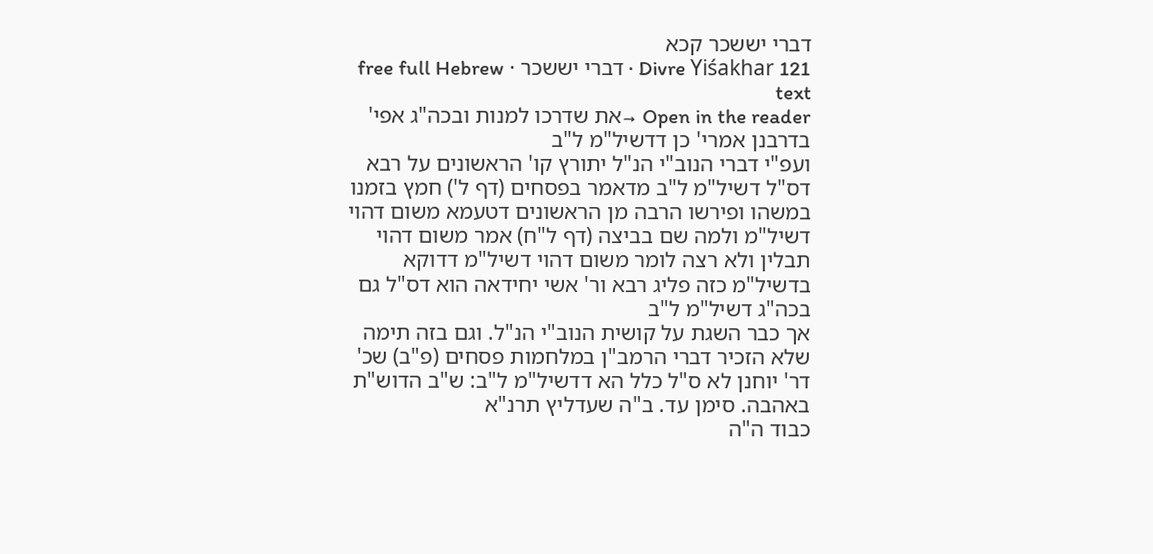דברי יששכר קכא
Divre Yiśakhar 121 · דברי יששכר · free full Hebrew text
Open in the reader →את שדרכו למנות ובכה"ג אפי' בדרבנן אמרי' כן דדשיל"מ ל"ב
ועפ"י דברי הנוב"י הנ"ל יתורץ קו' הראשונים על רבא דס"ל דשיל"מ ל"ב מדאמר בפסחים (דף ל') חמץ בזמנו במשהו ופירשו הרבה מן הראשונים דטעמא משום דהוי דשיל"מ ולמה שם בביצה (דף ל"ח) אמר משום דהוי תבלין ולא רצה לומר משום דהוי דשיל"מ דדוקא בדשיל"מ כזה פליג רבא ור' אשי יחידאה הוא דס"ל גם בכה"ג דשיל"מ ל"ב
אך כבר השגת על קושית הנוב"י הנ"ל. וגם בזה תימה שלא הזכיר דברי הרמב"ן במלחמות פסחים (פ"ב) שכ' דר' יוחנן לא ס"ל כלל הא דדשיל"מ ל"ב: ש"ב הדוש"ת באהבה. סימן עד. ב"ה שעדליץ תרנ"א
כבוד ה"ה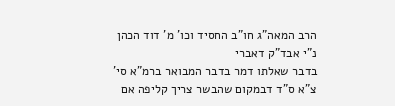הרב המאה"ג חו"ב החסיד וכו' מ' דוד הכהן נ"י אבד"ק דאברי
בדבר שאלתו דמר בדבר המבואר ברמ"א סי' צ"א ס"ד דבמקום שהבשר צריך קליפה אם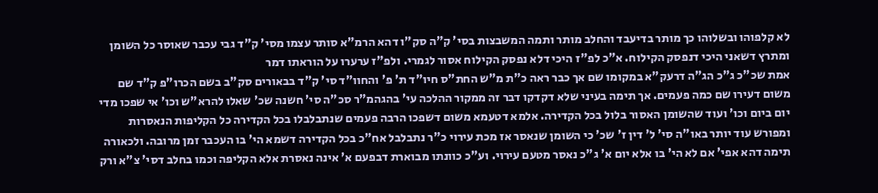לא קלפוהו ובשלוהו כך מותר בדיעבד והחלב מותר ותמה המשבצות בסי' ק"ה סק"ו דהא הרמ"א סותר עצמו מסי' ק"ד גבי עכבר שאוסר כל השומן ומתרץ דשאני היכי דנפסק הקילוח. א"כ לפ"ז היכי דלא נפסק הקילוח אסור לגמרי. ולפ"ז ערערו על הוראתו דמר
אמת שכ"כ ג"כ הג"ה דרעק"א במקומו שם אך כבר ראה כ"ת מ"ש החת"ס חיו"ד ת' פ' והחוו"ד סי' ק"ד בבאורים סק"ב בשם הכרו"פ ק"ד שם משום דעירו שם כמה פעמים. אך תימה בעיני שלא דקדקו דבר זה ממקור ההלכה עי' בהגהמ"ר סכ"ה סי' חשנה שכ' שאלו להרא"ש וכו' אי שפכו מדי יום ביום וכו' ועוד שהשומן האסור בלול בכל הקדירה. אלמא דטעמא משום דשפכו הרבה פעמים שנתבלבלו בכל הקדירה כל הקליפות הנאסרות
ומפורש עוד יותר באו"ה סי' ל' דין ז' שכ' כי השומן שנאסר אז מכת עירוי כ"ר נתבלבל אח"כ בכל הקדירה דשמא הי' בו העכבר זמן מרובה. ולכאורה תימה דהא אפי' אם לא הי' בו אלא יום א' ג"כ נאסר מטעם עירוי. וע"כ כוונתו מבוארת דבפעם א' אינה נאסרת אלא הקליפה וכמו בחלב דסי' צ"א ורק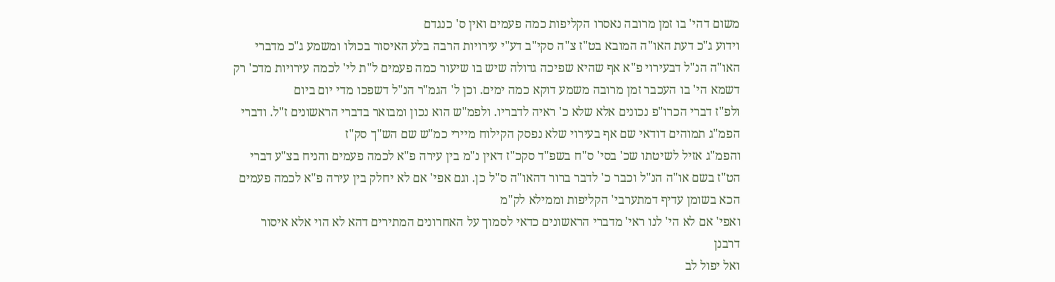משום דהי' בו זמן מרובה נאסרו הקליפות כמה פעמים ואין ס' כנגדם
וידוע ג"כ דעת האו"ה המובא בט"ז צ"ה סקי"ב דע"י עירויות הרבה בלע האיסור בכולו ומשמע ג"כ מדברי האו"ה הנ"ל דבעירוי פ"א אף שהיא שפיכה גדולה שיש בו שיעור כמה פעמים ל"ת לי' לכמה עירויות מדכ' רק דשמא הי' בו העכבר זמן מרובה משמע דוקא כמה ימים. וכן ל' הגמ"ר הנ"ל דשפכו מדי יום ביום
ולפ"ז דברי הכרו"פ נכונים אלא שלא כ' ראיה לדבריו. ולפמ"ש הוא נכון ומבואר בדברי הראשונים ז"ל. ודברי הפמ"ג תמוהים דודאי שם אף בעירוי שלא נפסק הקילוח מיירי כמ"ש שם הש"ך סק"ז
והפמ"ג אזיל לשיטתו שכ' בסי' ס"ח בשפ"ד סקכ"ז דאין נ"מ בין עירה פ"א לכמה פעמים והניח בצ"ע דברי הט"ז בשם או"ה הנ"ל וכבר כ' לדבר ברור דהאו"ה ס"ל כן. וגם אפי' אם לא יחלק בין עירה פ"א לכמה פעמים הכא בשומן עדיף דמתערבי' הקליפות וממילא לק"מ
ואפי' אם לא הי' לנו ראי' מדברי הראשונים כדאי לסמוך על האחרונים המתירים דהא לא הוי אלא איסור דרבנן
ואל יפול לב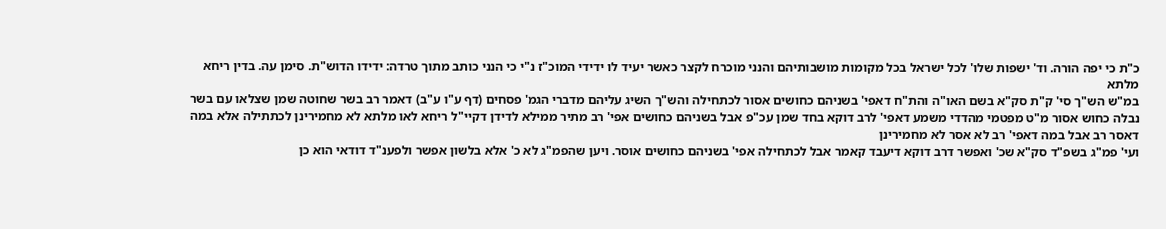כ"ת כי יפה הורה. וד' ישפות שלו' לכל ישראל בכל מקומות מושבותיהם והנני מוכרח לקצר כאשר יעיד לו ידידי המוכ"ז נ"י כי הנני כותב מתוך טרדה: ידידו הדוש"ת. סימן עה. בדין ריחא מלתא
במ"ש הש"ך סי' ק"ת סק"א בשם האו"ה והת"ח דאפי' בשניהם כחושים אסור לכתחילה והש"ך השיג עליהם מדברי הגמ' פסחים (דף ע"ו ע"ב) דאמר רב בשר שחוטה שמן שצלאו עם בשר נבלה כחוש אסור מ"ט מפטמי מהדדי משמע דאפי' לרב דוקא בחד שמן עכ"פ אבל בשניהם כחושים אפי' רב מתיר ממילא לדידן דקיי"ל ריחא לאו מלתא לא מחמירינן לכתתילה אלא במה דאסר רב אבל במה דאפי' רב לא אסר לא מחמירינן
ועי' פמ"ג בשפ"ד סק"א שכ' ואפשר דרב דוקא דיעבד קאמר אבל לכתחילה אפי' בשניהם כחושים אוסר. ויען שהפמ"ג לא כ' אלא בלשון אפשר ולפענ"ד דודאי הוא כן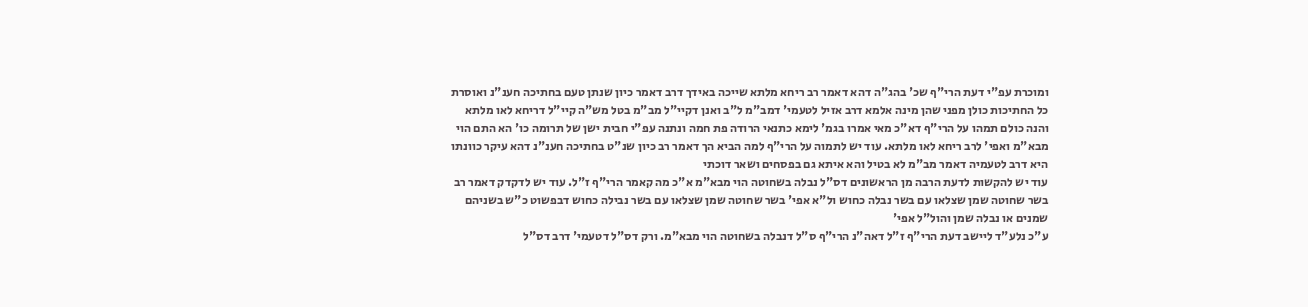ומוכרת עפ"י דעת הרי"ף שכ' בהג"ה דהא דאמר רב ריחא מלתא שייכה באידך דרב דאמר כיון שנתן טעם בחתיכה חענ"נ ואוסרת כל החתיכות כולן מפני שהן מינה אלמא דרב אזיל לטעמי' דמב"מ ל"ב ואנן דקיי"ל מב"מ בטל מש"ה קיי"ל דריחא לאו מלתא
והנה כולם תמהו על הרי"ף דא"כ מאי אמרו בגמ' לימא כתנאי הרודה פת חמה ונתנה עפ"י חבית ישן של תרומה כו' הא התם הוי מבא"מ ואפי' לרב ריחא לאו מלתא. עוד יש לתמוה על הרי"ף למה הביא הך דאמר רב כיון שנ"ט בחתיכה חענ"נ דהא עיקר כוונתו היא דרב לטעמיה דאמר מב"מ לא בטיל והא איתא גם בפסחים ושאר דוכתי
עוד יש להקשות לדעת הרבה מן הראשונים דס"ל נבלה בשחוטה הוי מבא"מ א"כ מה קאמר הרי"ף ז"ל. עוד יש לדקדק דאמר רב בשר שחוטה שמן שצלאו עם בשר נבלה כחוש ול"א אפי' בשר שחוטה שמן שצלאו עם בשר נבילה כחוש דבפשוט כ"ש בשניהם שמנים או נבלה שמן והול"ל אפי'
ע"כ נלע"ד ליישב דעת הרי"ף ז"ל דאה"נ הרי"ף ס"ל דנבלה בשחוטה הוי מבא"מ. ורק דס"ל דטעמי' דרב דס"ל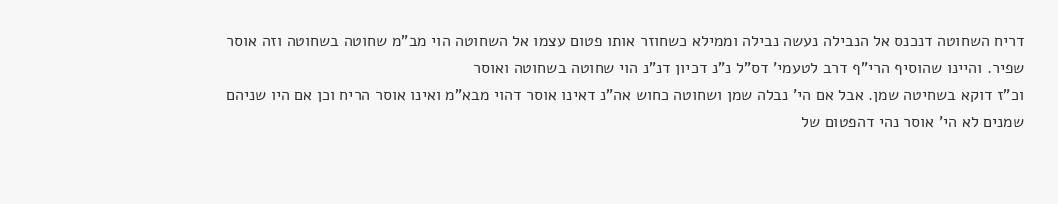דריח השחוטה דנכנס אל הנבילה נעשה נבילה וממילא כשחוזר אותו פטום עצמו אל השחוטה הוי מב"מ שחוטה בשחוטה וזה אוסר שפיר. והיינו שהוסיף הרי"ף דרב לטעמי' דס"ל נ"נ דכיון דנ"נ הוי שחוטה בשחוטה ואוסר
וכ"ז דוקא בשחיטה שמן. אבל אם הי' נבלה שמן ושחוטה כחוש אה"נ דאינו אוסר דהוי מבא"מ ואינו אוסר הריח וכן אם היו שניהם שמנים לא הי' אוסר נהי דהפטום של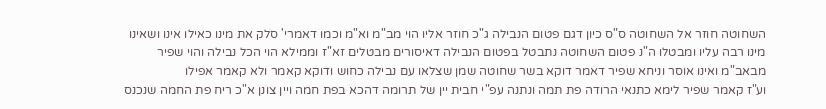השחוטה חוזר אל השחוטה ס"ס כיון דגם פטום הנבילה ג"כ חוזר אליו הוי מב"מ וא"מ וכמו דאמרי' סלק את מינו כאילו אינו ושאינו מינו רבה עליו ומבטלו ה"נ פטום השחוטה נתבטל בפטום הנבילה דאיסורים מבטלים זא"ז וממילא הוי הכל נבילה והוי שפיר מבאב"מ ואינו אוסר וניחא שפיר דאמר דוקא בשר שחוטה שמן שצלאו עם נבילה כחוש ודוקא קאמר ולא קאמר אפילו
וע"ז קאמר שפיר לימא כתנאי הרודה פת תמה ונתנה עפ"י חבית יין של תרומה דהכא בפת חמה ויין צונן א"כ ריח פת החמה שנכנס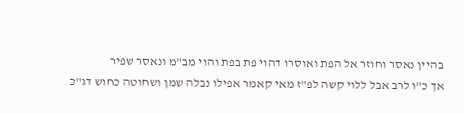בהיין נאסר וחוזר אל הפת ואוסרו דהוי פת בפת והוי מב"מ ונאסר שפיר
אך כ"ו לרב אבל ללוי קשה לפ"ז מאי קאמר אפילו נבלה שמן ושחוטה כחוש דג"כ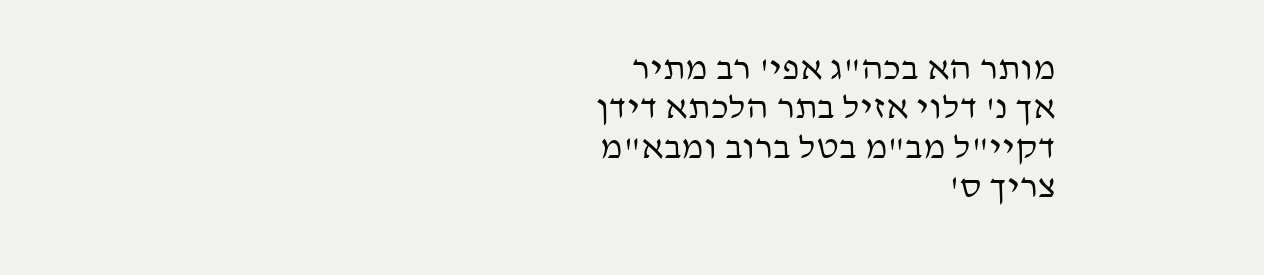מותר הא בכה"ג אפי' רב מתיר
אך נ' דלוי אזיל בתר הלכתא דידן דקיי"ל מב"מ בטל ברוב ומבא"מ צריך ס'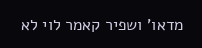מדאו' ושפיר קאמר לוי לא